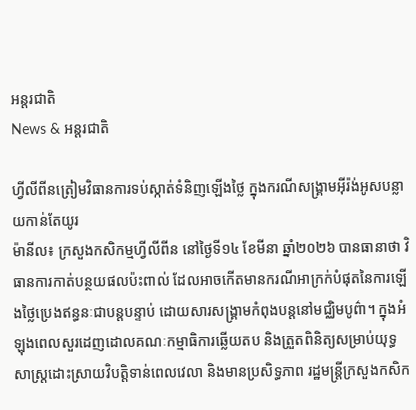អន្តរជាតិ
News & អន្តរជាតិ

ហ្វីលីពីនត្រៀមវិធានការទប់ស្កាត់ទំនិញឡើងថ្លៃ ក្នុងករណីសង្គ្រាមអ៊ីរ៉ង់អូសបន្លាយកាន់តែយូរ
ម៉ានីល៖ ក្រសួងកសិកម្មហ្វីលីពីន នៅថ្ងៃទី១៤ ខែមីនា ឆ្នាំ២០២៦ បានធានាថា វិធានការកាត់បន្ថយផលប៉ះពាល់ ដែលអាចកើតមានករណីអាក្រក់បំផុតនៃការឡើងថ្លៃប្រេងឥន្ធនៈជាបន្តបន្ទាប់ ដោយសារសង្គ្រាមកំពុងបន្តនៅមជ្ឈិមបូព៌ា។ ក្នុងអំឡុងពេលសួរដេញដោលគណៈកម្មាធិការឆ្លើយតប និងត្រួតពិនិត្យសម្រាប់យុទ្ធសាស្ត្រដោះស្រាយវិបត្តិទាន់ពេលវេលា និងមានប្រសិទ្ធភាព រដ្ឋមន្ត្រីក្រសួងកសិក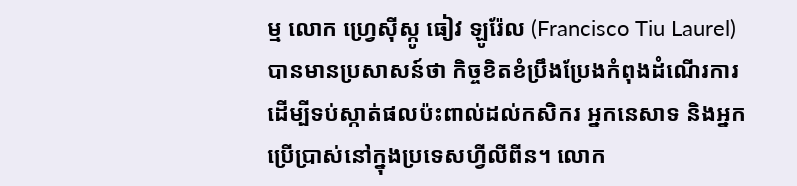ម្ម លោក ហ្វ្រេស៊ីស្កូ ធៀវ ឡូរ៉ែល (Francisco Tiu Laurel) បានមានប្រសាសន៍ថា កិច្ចខិតខំប្រឹងប្រែងកំពុងដំណើរការដើម្បីទប់ស្កាត់ផលប៉ះពាល់ដល់កសិករ អ្នកនេសាទ និងអ្នកប្រើប្រាស់នៅក្នុងប្រទេសហ្វីលីពីន។ លោក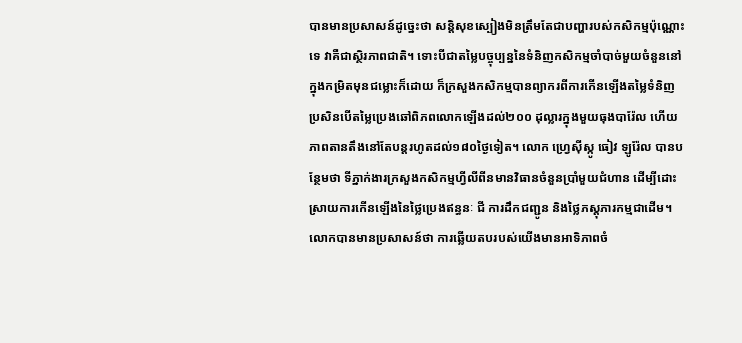បានមានប្រសាសន៍ដូច្នេះថា សន្តិសុខស្បៀងមិនត្រឹមតែជាបញ្ហារបស់កសិកម្មប៉ុណ្ណោះទេ វាគឺជាស្ថិរភាពជាតិ។ ទោះបីជាតម្លៃបច្ចុប្បន្ននៃទំនិញកសិកម្មចាំបាច់មួយចំនួននៅក្នុងកម្រិតមុនជម្លោះក៏ដោយ ក៏ក្រសួងកសិកម្មបានព្យាករពីការកើនឡើងតម្លៃទំនិញ ប្រសិនបើតម្លៃប្រេងឆៅពិភពលោកឡើងដល់២០០ ដុល្លារក្នុងមួយធុងបារ៉ែល ហើយភាពតានតឹងនៅតែបន្តរហូតដល់១៨០ថ្ងៃទៀត។ លោក ហ្វ្រេស៊ីស្កូ ធៀវ ឡូរ៉ែល បានបន្ថែមថា ទីភ្នាក់ងារក្រសួងកសិកម្មហ្វីលីពីនមានវិធានចំនួនប្រាំមួយជំហាន ដើម្បីដោះស្រាយការកើនឡើងនៃថ្លៃប្រេងឥន្ធនៈ ជី ការដឹកជញ្ជូន និងថ្លៃភស្តុភារកម្មជាដើម។ លោកបានមានប្រសាសន៍ថា ការឆ្លើយតបរបស់យើងមានអាទិភាពចំ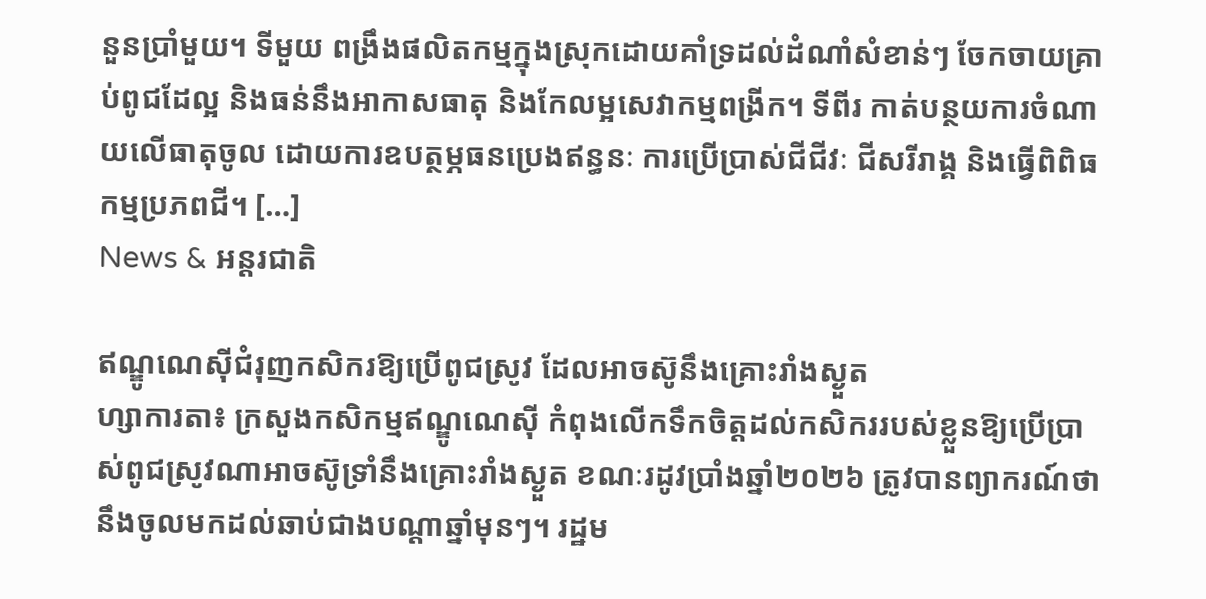នួនប្រាំមួយ។ ទីមួយ ពង្រឹងផលិតកម្មក្នុងស្រុកដោយគាំទ្រដល់ដំណាំសំខាន់ៗ ចែកចាយគ្រាប់ពូជដែល្អ និងធន់នឹងអាកាសធាតុ និងកែលម្អសេវាកម្មពង្រីក។ ទីពីរ កាត់បន្ថយការចំណាយលើធាតុចូល ដោយការឧបត្ថម្ភធនប្រេងឥន្ធនៈ ការប្រើប្រាស់ជីជីវៈ ជីសរីរាង្គ និងធ្វើពិពិធកម្មប្រភពជី។ […]
News & អន្តរជាតិ

ឥណ្ឌូណេស៊ីជំរុញកសិករឱ្យប្រើពូជស្រូវ ដែលអាចស៊ូនឹងគ្រោះរាំងស្ងួត
ហ្សាការតា៖ ក្រសួងកសិកម្មឥណ្ឌូណេស៊ី កំពុងលើកទឹកចិត្តដល់កសិកររបស់ខ្លួនឱ្យប្រើប្រាស់ពូជស្រូវណាអាចស៊ូទ្រាំនឹងគ្រោះរាំងស្ងួត ខណៈរដូវប្រាំងឆ្នាំ២០២៦ ត្រូវបានព្យាករណ៍ថា នឹងចូលមកដល់ឆាប់ជាងបណ្តាឆ្នាំមុនៗ។ រដ្ឋម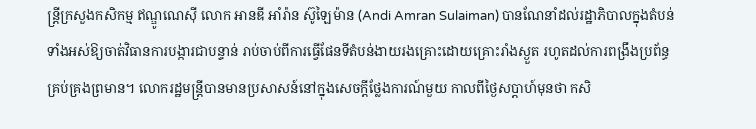ន្ត្រីក្រសួងកសិកម្ម ឥណ្ឌូណេស៊ី លោក អានឌី អាំរ៉ាន ស៊ូឡៃម៉ាន (Andi Amran Sulaiman) បានណែនាំដល់រដ្ឋាភិបាលក្នុងតំបន់ទាំងអស់ឱ្យចាត់វិធានការបង្ការជាបន្ទាន់ រាប់ចាប់ពីការធ្វើផែនទីតំបន់ងាយរងគ្រោះដោយគ្រោះរាំងស្ងួត រហូតដល់ការពង្រឹងប្រព័ន្ធគ្រប់គ្រងព្រមាន។ លោករដ្ឋមន្ត្រីបានមានប្រសាសន៍នៅក្នុងសេចក្តីថ្លែងការណ៍មួយ កាលពីថ្ងៃសប្តាហ៍មុនថា កសិ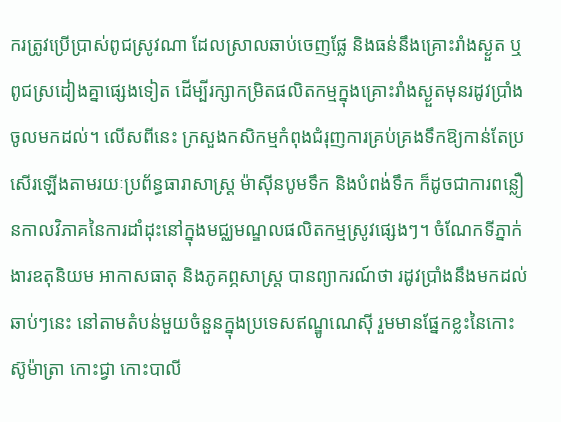ករត្រូវប្រើប្រាស់ពូជស្រូវណា ដែលស្រាលឆាប់ចេញផ្លែ និងធន់នឹងគ្រោះរាំងស្ងួត ឬពូជស្រដៀងគ្នាផ្សេងទៀត ដើម្បីរក្សាកម្រិតផលិតកម្មក្នុងគ្រោះរាំងស្ងួតមុនរដូវប្រាំងចូលមកដល់។ លើសពីនេះ ក្រសួងកសិកម្មកំពុងជំរុញការគ្រប់គ្រងទឹកឱ្យកាន់តែប្រសើរឡើងតាមរយៈប្រព័ន្ធធារាសាស្ត្រ ម៉ាស៊ីនបូមទឹក និងបំពង់ទឹក ក៏ដូចជាការពន្លឿនកាលវិភាគនៃការដាំដុះនៅក្នុងមជ្ឈមណ្ឌលផលិតកម្មស្រូវផ្សេងៗ។ ចំណែកទីភ្នាក់ងារឧតុនិយម អាកាសធាតុ និងភូគព្ភសាស្ត្រ បានព្យាករណ៍ថា រដូវប្រាំងនឹងមកដល់ឆាប់ៗនេះ នៅតាមតំបន់មួយចំនួនក្នុងប្រទេសឥណ្ឌូណេស៊ី រួមមានផ្នែកខ្លះនៃកោះស៊ូម៉ាត្រា កោះជ្វា កោះបាលី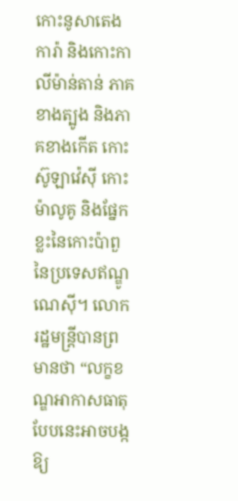កោះនូសាតេងការ៉ា និងកោះកាលីម៉ាន់តាន់ ភាគខាងត្បូង និងភាគខាងកើត កោះស៊ូឡាវ៉េស៊ី កោះម៉ាលូគូ និងផ្នែកខ្លះនៃកោះប៉ាពួ នៃប្រទេសឥណ្ឌូណេស៊ី។ លោករដ្ឋមន្ត្រីបានព្រមានថា “លក្ខខណ្ឌអាកាសធាតុបែបនេះអាចបង្កឱ្យ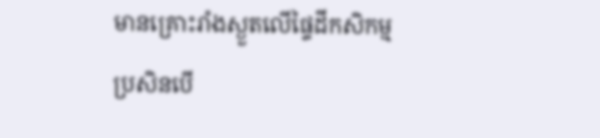មានគ្រោះរាំងស្ងួតលើផ្ទៃដីកសិកម្ម ប្រសិនបើ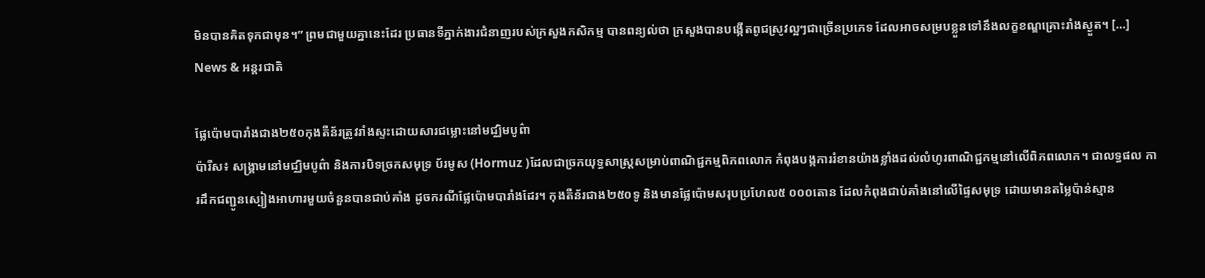មិនបានគិតទុកជាមុន។” ព្រមជាមួយគ្នានេះដែរ ប្រធានទីភ្នាក់ងារជំនាញរបស់ក្រសួងកសិកម្ម បានពន្យល់ថា ក្រសួងបានបង្កើតពូជស្រូវល្អៗជាច្រើនប្រភេទ ដែលអាចសម្របខ្លួនទៅនឹងលក្ខខណ្ឌគ្រោះរាំងស្ងួត។ […]
News & អន្តរជាតិ

ផ្លែប៉ោមបារាំងជាង២៥០កុងតឺន័រត្រូវរាំងស្ទះដោយសារជម្លោះនៅមជ្ឈិមបូព៌ា
ប៉ារីស៖ សង្គ្រាមនៅមជ្ឈិមបូព៌ា និងការបិទច្រកសមុទ្រ ប័រមូស (Hormuz )ដែលជាច្រកយុទ្ធសាស្ត្រសម្រាប់ពាណិជ្ជកម្មពិភពលោក កំពុងបង្កការរំខានយ៉ាងខ្លាំងដល់លំហូរពាណិជ្ជកម្មនៅលើពិភពលោក។ ជាលទ្ធផល ការដឹកជញ្ជូនស្បៀងអាហារមួយចំនួនបានជាប់គាំង ដូចករណីផ្លែប៉ោមបារាំងដែរ។ កុងតឺន័រជាង២៥០ទូ និងមានផ្លែប៉ោមសរុបប្រហែល៥ ០០០តោន ដែលកំពុងជាប់គាំងនៅលើផ្ទៃសមុទ្រ ដោយមានតម្លៃប៉ាន់ស្មាន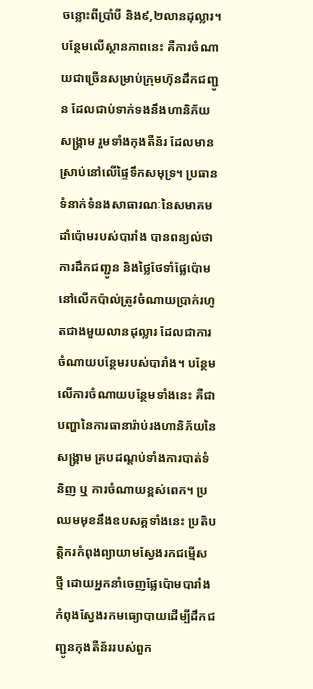ចន្លោះពីប្រាំបី និង៩,២លានដុល្លារ។ បន្ថែមលើស្ថានភាពនេះ គឺការចំណាយជាច្រើនសម្រាប់ក្រុមហ៊ុនដឹកជញ្ជូន ដែលជាប់ទាក់ទងនឹងហានិភ័យសង្រ្គាម រួមទាំងកុងតឺន័រ ដែលមានស្រាប់នៅលើផ្ទៃទឹកសមុទ្រ។ ប្រធានទំនាក់ទំនងសាធារណៈនៃសមាគមដាំប៉ោមរបស់បារាំង បានពន្យល់ថា ការដឹកជញ្ជូន និងថ្លៃថែទាំផ្លែប៉ោមនៅលើកប៉ាល់ត្រូវចំណាយប្រាក់រហូតជាងមួយលានដុល្លារ ដែលជាការចំណាយបន្ថែមរបស់បារាំង។ បន្ថែមលើការចំណាយបន្ថែមទាំងនេះ គឺជាបញ្ហានៃការធានារ៉ាប់រងហានិភ័យនៃសង្រ្គាម គ្របដណ្តប់ទាំងការបាត់ទំនិញ ឬ ការចំណាយខ្ពស់ពេក។ ប្រឈមមុខនឹងឧបសគ្គទាំងនេះ ប្រតិបត្តិករកំពុងព្យាយាមស្វែងរកជម្មើសថ្មី ដោយអ្នកនាំចេញផ្លែប៉ោមបារាំងកំពុងស្វែងរកមធ្យោបាយដើម្បីដឹកជញ្ជូនកុងតឺន័ររបស់ពួក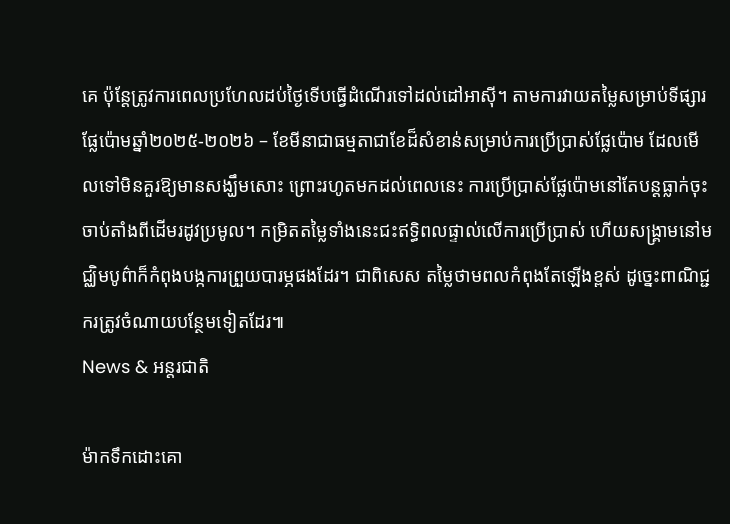គេ ប៉ុន្តែត្រូវការពេលប្រហែលដប់ថ្ងៃទើបធ្វើដំណើរទៅដល់ដៅអាស៊ី។ តាមការវាយតម្លៃសម្រាប់ទីផ្សារផ្លែប៉ោមឆ្នាំ២០២៥-២០២៦ – ខែមីនាជាធម្មតាជាខែដ៏សំខាន់សម្រាប់ការប្រើប្រាស់ផ្លែប៉ោម ដែលមើលទៅមិនគួរឱ្យមានសង្ឃឹមសោះ ព្រោះរហូតមកដល់ពេលនេះ ការប្រើប្រាស់ផ្លែប៉ោមនៅតែបន្តធ្លាក់ចុះចាប់តាំងពីដើមរដូវប្រមូល។ កម្រិតតម្លៃទាំងនេះជះឥទ្ធិពលផ្ទាល់លើការប្រើប្រាស់ ហើយសង្គ្រាមនៅមជ្ឈិមបូព៌ាក៏កំពុងបង្កការព្រួយបារម្ភផងដែរ។ ជាពិសេស តម្លៃថាមពលកំពុងតែឡើងខ្ពស់ ដូច្នេះពាណិជ្ជករត្រូវចំណាយបន្ថែមទៀតដែរ៕
News & អន្តរជាតិ

ម៉ាកទឹកដោះគោ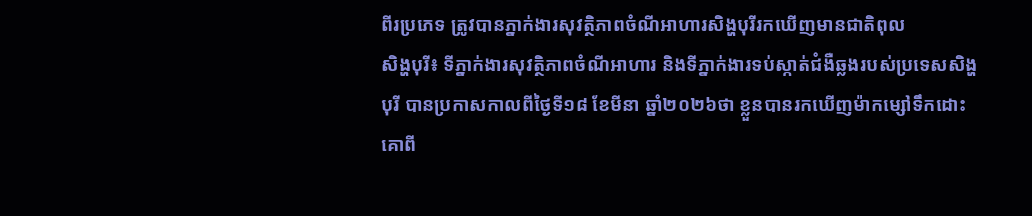ពីរប្រភេទ ត្រូវបានភ្នាក់ងារសុវត្ថិភាពចំណីអាហារសិង្ហបុរីរកឃើញមានជាតិពុល
សិង្ហបុរី៖ ទីភ្នាក់ងារសុវត្ថិភាពចំណីអាហារ និងទីភ្នាក់ងារទប់ស្កាត់ជំងឺឆ្លងរបស់ប្រទេសសិង្ហបុរី បានប្រកាសកាលពីថ្ងៃទី១៨ ខែមីនា ឆ្នាំ២០២៦ថា ខ្លួនបានរកឃើញម៉ាកម្សៅទឹកដោះគោពី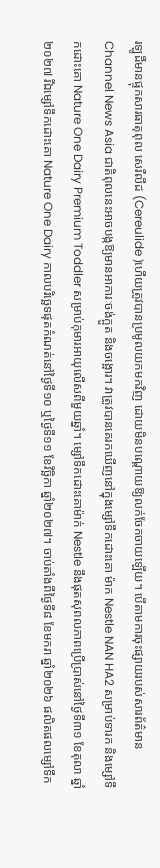រឡូដិ៍មានផ្ទុកសារធាតុពុល សេរឺលីដ (Cereulide )ហើយត្រូវបានប្រមូលយកមកវិញ ដោយមិនបណ្តោយឱ្យលក់ចែកចាយឡើយ។ បើតាមការចុះផ្សាយរបស់សារព័ត៌មាន Channel News Asia ជាតិពុលនេះអាចបង្កឱ្យមានអាការៈចង់ក្អួត និងចង្អោរ។ វាត្រូវបានគេរកឃើញនៅក្នុងម្សៅទឹកដោះគោ ម៉ាក Nestle NAN HA2 សម្រាប់ទារក និងម្សៅទឹកដោះគោ Nature One Dairy Premium Toddler សម្រាប់កុមារអាយុលើសពីមួយឆ្នាំ។ ម្សៅទឹកដោះគោម៉ាក់ Nestle នឹងផុតសុពលភាពប្រើប្រាស់នៅថ្ងៃទី៣១ ខែតុលា ឆ្នាំ២០២៧ រីឯម្សៅទឹកដោះគោ Nature One Dairy កាលបរិច្ឆេទផុតកំណត់នៅថ្ងៃទី១០ ឬថ្ងៃទី១១ ខែវិច្ឆិកា ឆ្នាំ២០២៧។ ចាប់តាំងពីថ្ងៃទី៨ ខែមករា ឆ្នាំ២០២៦ ផលិតផលម្សៅទឹក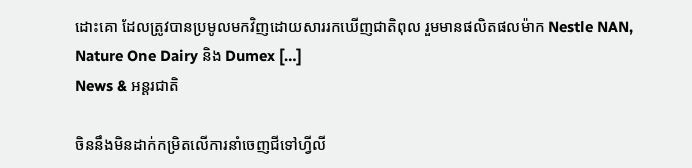ដោះគោ ដែលត្រូវបានប្រមូលមកវិញដោយសាររកឃើញជាតិពុល រួមមានផលិតផលម៉ាក Nestle NAN, Nature One Dairy និង Dumex […]
News & អន្តរជាតិ

ចិននឹងមិនដាក់កម្រិតលើការនាំចេញជីទៅហ្វីលី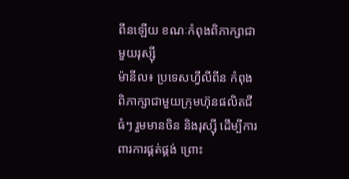ពីនឡើយ ខណៈកំពុងពិភាក្សាជាមួយរុស្ស៊ី
ម៉ានីល៖ ប្រទេសហ្វីលីពីន កំពុងពិភាក្សាជាមួយក្រុមហ៊ុនផលិតជីធំៗ រួមមានចិន និងរុស្ស៊ី ដើម្បីការពារការផ្គត់ផ្គង់ ព្រោះ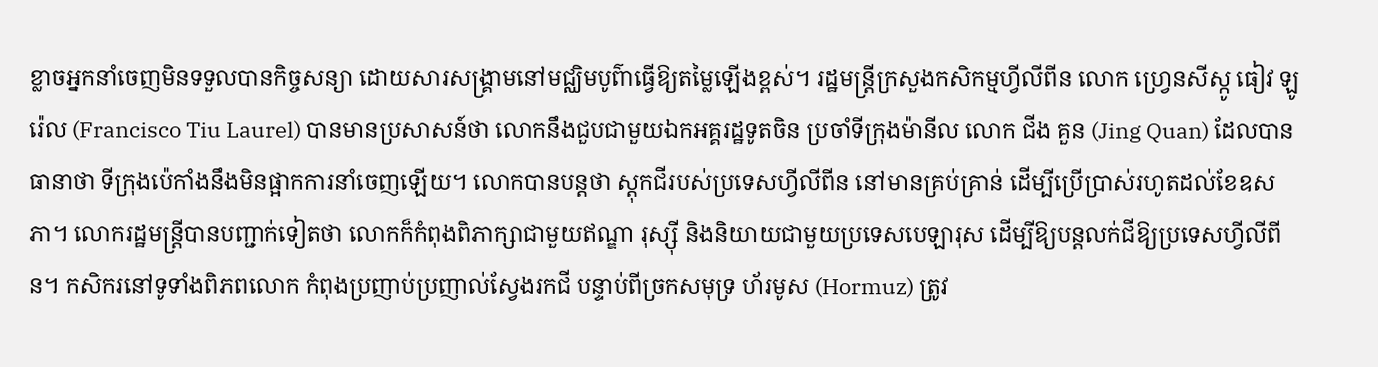ខ្លាចអ្នកនាំចេញមិនទទួលបានកិច្ចសន្យា ដោយសារសង្គ្រាមនៅមជ្ឈិមបូព៌ាធ្វើឱ្យតម្លៃឡើងខ្ពស់។ រដ្ឋមន្ត្រីក្រសួងកសិកម្មហ្វីលីពីន លោក ហ្វ្រេនសីស្កូ ធៀវ ឡូរ៉េល (Francisco Tiu Laurel) បានមានប្រសាសន៍ថា លោកនឹងជួបជាមួយឯកអគ្គរដ្ឋទូតចិន ប្រចាំទីក្រុងម៉ានីល លោក ជីង គួន (Jing Quan) ដែលបានធានាថា ទីក្រុងប៉េកាំងនឹងមិនផ្អាកការនាំចេញឡើយ។ លោកបានបន្តថា ស្តុកជីរបស់ប្រទេសហ្វីលីពីន នៅមានគ្រប់គ្រាន់ ដើម្បីប្រើប្រាស់រហូតដល់ខែឧសភា។ លោករដ្ឋមន្ត្រីបានបញ្ជាក់ទៀតថា លោកក៏កំពុងពិភាក្សាជាមួយឥណ្ឌា រុស្ស៊ី និងនិយាយជាមួយប្រទេសបេឡារុស ដើម្បីឱ្យបន្តលក់ជីឱ្យប្រទេសហ្វីលីពីន។ កសិករនៅទូទាំងពិភពលោក កំពុងប្រញាប់ប្រញាល់ស្វែងរកជី បន្ទាប់ពីច្រកសមុទ្រ ហ័រមូស (Hormuz) ត្រូវ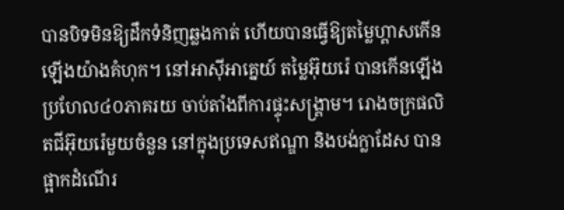បានបិទមិនឱ្យដឹកទំនិញឆ្លងកាត់ ហើយបានធ្វើឱ្យតម្លៃហ្គាសកើនឡើងយ៉ាងគំហុក។ នៅអាស៊ីអាគ្នេយ៍ តម្លៃអ៊ុយរ៉េ បានកើនឡើងប្រហែល៤០ភាគរយ ចាប់តាំងពីការផ្ទុះសង្គ្រាម។ រោងចក្រផលិតជីអ៊ុយរ៉េមួយចំនួន នៅក្នុងប្រទេសឥណ្ឌា និងបង់ក្លាដែស បានផ្អាកដំណើរ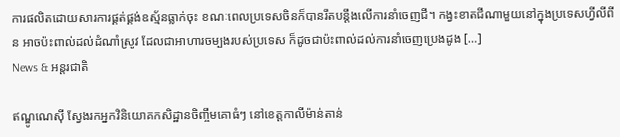ការផលិតដោយសារការផ្គត់ផ្គង់ឧស្ម័នធ្លាក់ចុះ ខណៈពេលប្រទេសចិនក៏បានរឹតបន្តឹងលើការនាំចេញជី។ កង្វះខាតជីណាមួយនៅក្នុងប្រទេសហ្វីលីពីន អាចប៉ះពាល់ដល់ដំណាំស្រូវ ដែលជាអាហារចម្បងរបស់ប្រទេស ក៏ដូចជាប៉ះពាល់ដល់ការនាំចេញប្រេងដូង […]
News & អន្តរជាតិ

ឥណ្ឌូណេស៊ី ស្វែងរកអ្នកវិនិយោគកសិដ្ឋានចិញ្ចឹមគោធំៗ នៅខេត្តកាលីម៉ាន់តាន់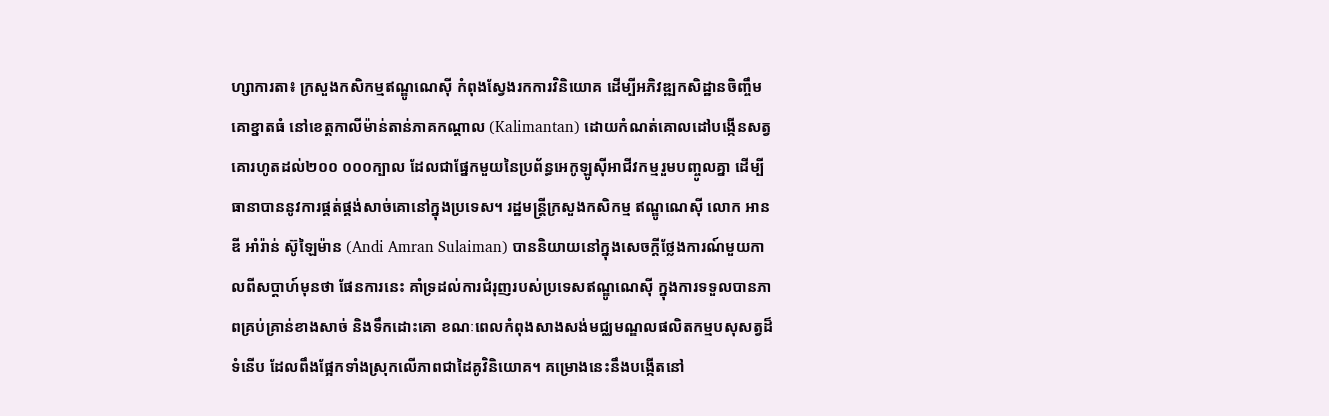ហ្សាការតា៖ ក្រសួងកសិកម្មឥណ្ឌូណេស៊ី កំពុងស្វែងរកការវិនិយោគ ដើម្បីអភិវឌ្ឍកសិដ្ឋានចិញ្ចឹមគោខ្នាតធំ នៅខេត្តកាលីម៉ាន់តាន់ភាគកណ្តាល (Kalimantan) ដោយកំណត់គោលដៅបង្កើនសត្វគោរហូតដល់២០០ ០០០ក្បាល ដែលជាផ្នែកមួយនៃប្រព័ន្ធអេកូឡូស៊ីអាជីវកម្មរួមបញ្ចូលគ្នា ដើម្បីធានាបាននូវការផ្គត់ផ្គង់សាច់គោនៅក្នុងប្រទេស។ រដ្ឋមន្ត្រីក្រសួងកសិកម្ម ឥណ្ឌូណេស៊ី លោក អានឌី អាំរ៉ាន់ ស៊ូឡៃម៉ាន (Andi Amran Sulaiman) បាននិយាយនៅក្នុងសេចក្តីថ្លែងការណ៍មួយកាលពីសប្តាហ៍មុនថា ផែនការនេះ គាំទ្រដល់ការជំរុញរបស់ប្រទេសឥណ្ឌូណេស៊ី ក្នុងការទទួលបានភាពគ្រប់គ្រាន់ខាងសាច់ និងទឹកដោះគោ ខណៈពេលកំពុងសាងសង់មជ្ឈមណ្ឌលផលិតកម្មបសុសត្វដ៏ទំនើប ដែលពឹងផ្អែកទាំងស្រុកលើភាពជាដៃគូវិនិយោគ។ គម្រោងនេះនឹងបង្កើតនៅ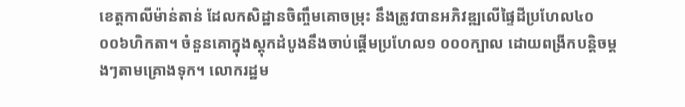ខេត្តកាលីម៉ាន់តាន់ ដែលកសិដ្ឋានចិញ្ចឹមគោចម្រុះ នឹងត្រូវបានអភិវឌ្ឍលើផ្ទៃដីប្រហែល៤០ ០០៦ហិកតា។ ចំនួនគោក្នុងស្តុកដំបូងនឹងចាប់ផ្តើមប្រហែល១ ០០០ក្បាល ដោយពង្រីកបន្តិចម្តងៗតាមគ្រោងទុក។ លោករដ្ឋម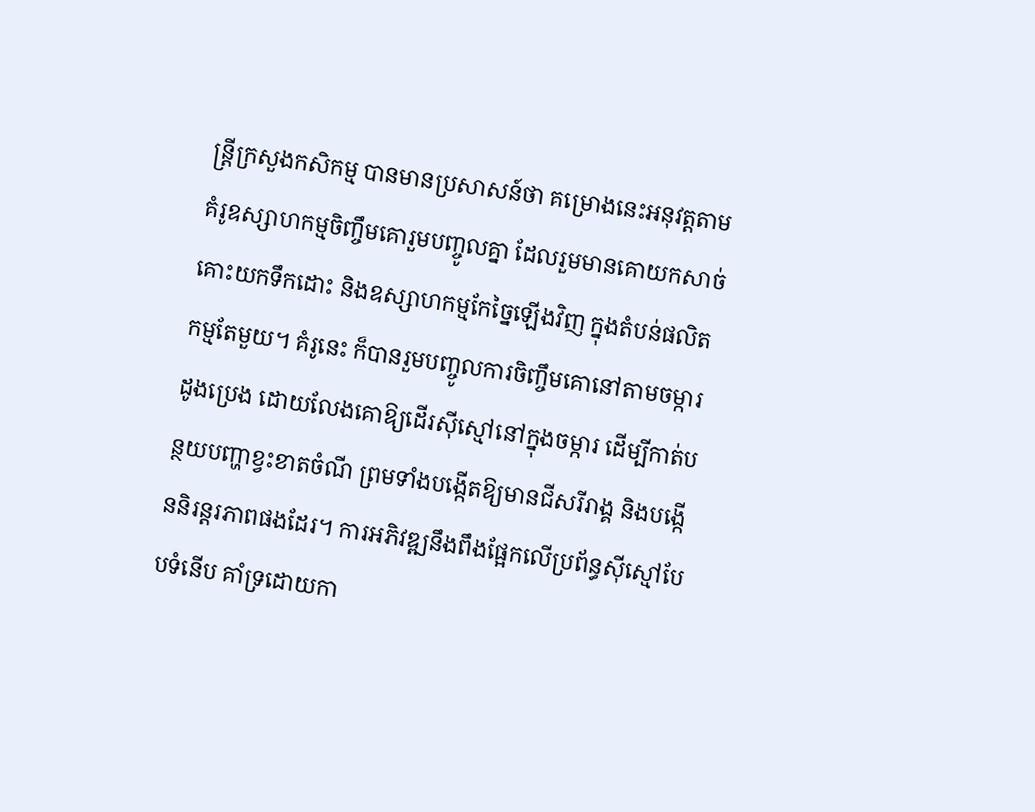ន្ត្រីក្រសួងកសិកម្ម បានមានប្រសាសន៍ថា គម្រោងនេះអនុវត្តតាមគំរូឧស្សាហកម្មចិញ្ចឹមគោរួមបញ្ចូលគ្នា ដែលរួមមានគោយកសាច់ គោះយកទឹកដោះ និងឧស្សាហកម្មកែច្នៃឡើងវិញ ក្នុងតំបន់ផលិតកម្មតែមួយ។ គំរូនេះ ក៏បានរួមបញ្ចូលការចិញ្ចឹមគោនៅតាមចម្ការដូងប្រេង ដោយលែងគោឱ្យដើរស៊ីស្មៅនៅក្នុងចម្ការ ដើម្បីកាត់បន្ថយបញ្ហាខ្វះខាតចំណី ព្រមទាំងបង្កើតឱ្យមានជីសរីរាង្គ និងបង្កើននិរន្តរភាពផងដែរ។ ការអភិវឌ្ឍនឹងពឹងផ្អែកលើប្រព័ន្ធស៊ីស្មៅបែបទំនើប គាំទ្រដោយកា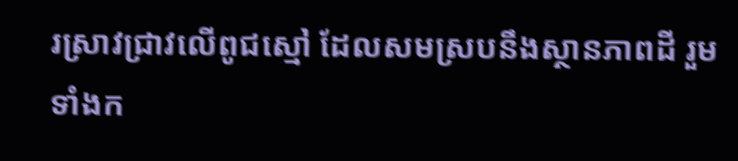រស្រាវជ្រាវលើពូជស្មៅ ដែលសមស្របនឹងស្ថានភាពដី រួមទាំងក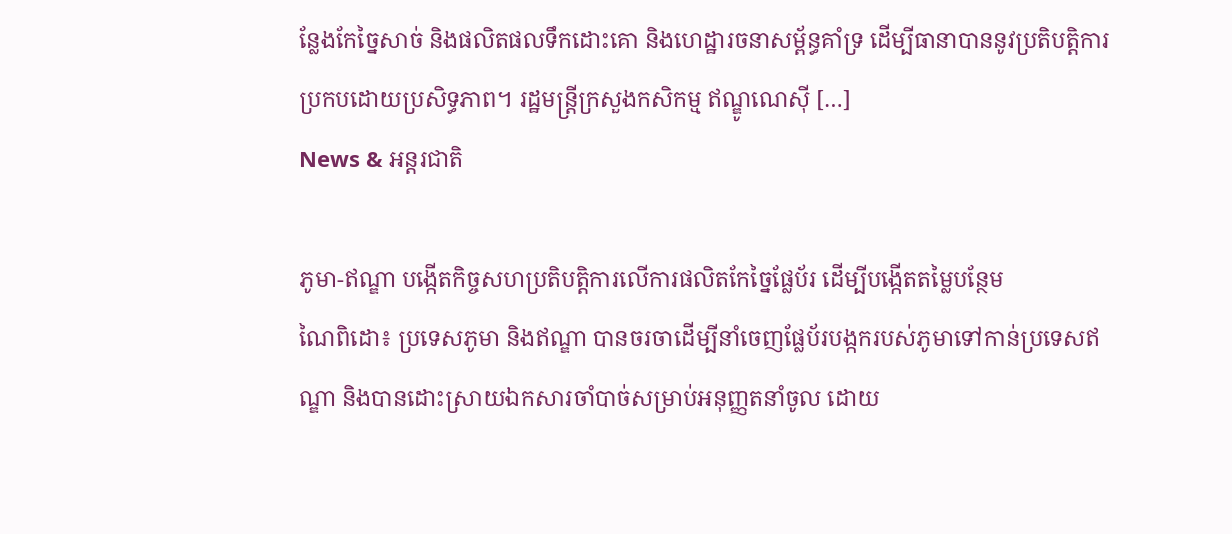ន្លែងកែច្នៃសាច់ និងផលិតផលទឹកដោះគោ និងហេដ្ឋារចនាសម្ព័ន្ធគាំទ្រ ដើម្បីធានាបាននូវប្រតិបត្តិការប្រកបដោយប្រសិទ្ធភាព។ រដ្ឋមន្ត្រីក្រសួងកសិកម្ម ឥណ្ឌូណេស៊ី […]
News & អន្តរជាតិ

ភូមា-ឥណ្ឌា បង្កើតកិច្ចសហប្រតិបត្តិការលើការផលិតកែច្នៃផ្លែប័រ ដើម្បីបង្កើតតម្លៃបន្ថែម
ណៃពិដោ៖ ប្រទេសភូមា និងឥណ្ឌា បានចរចាដើម្បីនាំចេញផ្លែប័របង្កករបស់ភូមាទៅកាន់ប្រទេសឥណ្ឌា និងបានដោះស្រាយឯកសារចាំបាច់សម្រាប់អនុញ្ញតនាំចូល ដោយ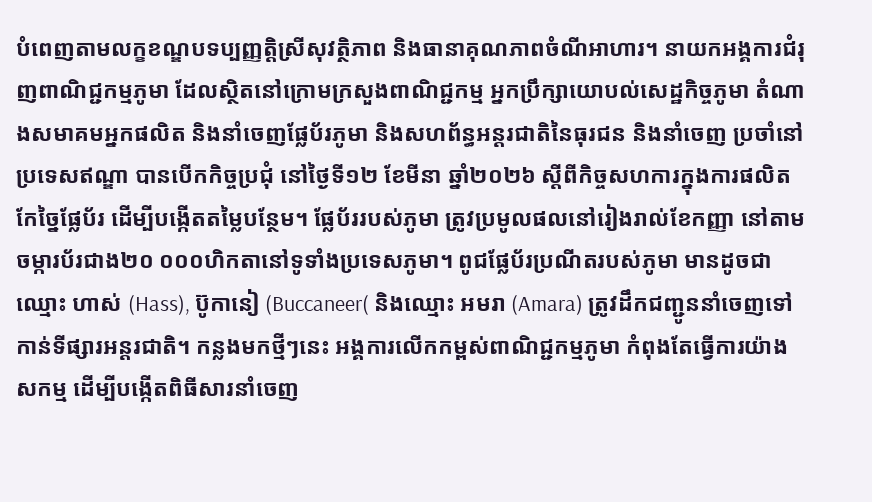បំពេញតាមលក្ខខណ្ឌបទប្បញ្ញត្តិស្រីសុវត្ថិភាព និងធានាគុណភាពចំណីអាហារ។ នាយកអង្គការជំរុញពាណិជ្ជកម្មភូមា ដែលស្ថិតនៅក្រោមក្រសួងពាណិជ្ជកម្ម អ្នកប្រឹក្សាយោបល់សេដ្ឋកិច្ចភូមា តំណាងសមាគមអ្នកផលិត និងនាំចេញផ្លែប័រភូមា និងសហព័ន្ធអន្តរជាតិនៃធុរជន និងនាំចេញ ប្រចាំនៅប្រទេសឥណ្ឌា បានបើកកិច្ចប្រជុំ នៅថ្ងៃទី១២ ខែមីនា ឆ្នាំ២០២៦ ស្តីពីកិច្ចសហការក្នុងការផលិតកែច្នៃផ្លែប័រ ដើម្បីបង្កើតតម្លៃបន្ថែម។ ផ្លែប័ររបស់ភូមា ត្រូវប្រមូលផលនៅរៀងរាល់ខែកញ្ញា នៅតាមចម្ការប័រជាង២០ ០០០ហិកតានៅទូទាំងប្រទេសភូមា។ ពូជផ្លែប័រប្រណីតរបស់ភូមា មានដូចជាឈ្មោះ ហាស់ (Hass), ប៊ូកានៀ (Buccaneer( និងឈ្មោះ អមរា (Amara) ត្រូវដឹកជញ្ជូននាំចេញទៅកាន់ទីផ្សារអន្តរជាតិ។ កន្លងមកថ្មីៗនេះ អង្គការលើកកម្ពស់ពាណិជ្ជកម្មភូមា កំពុងតែធ្វើការយ៉ាងសកម្ម ដើម្បីបង្កើតពិធីសារនាំចេញ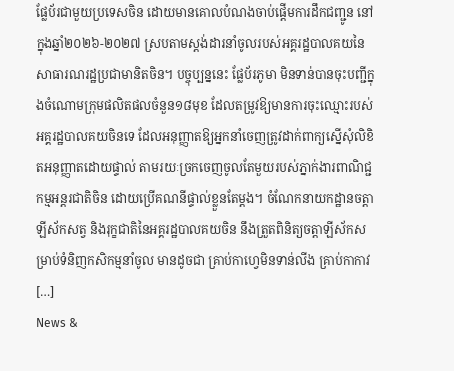ផ្លែប័រជាមួយប្រទេសចិន ដោយមានគោលបំណងចាប់ផ្តើមការដឹកជញ្ជូន នៅក្នុងឆ្នាំ២០២៦-២០២៧ ស្របតាមស្តង់ដារនាំចូលរបស់អគ្គរដ្ឋបាលគយនៃសាធារណរដ្ឋប្រជាមានិតចិន។ បច្ចុប្បន្ននេះ ផ្លែប័រភូមា មិនទាន់បានចុះបញ្ជីក្នុងចំណោមក្រុមផលិតផលចំនួន១៨មុខ ដែលតម្រូវឱ្យមានការចុះឈ្មោះរបស់អគ្គរដ្ឋបាលគយចិនទេ ដែលអនុញ្ញាតឱ្យអ្នកនាំចេញត្រូវដាក់ពាក្យស្នើសុំលិខិតអនុញ្ញាតដោយផ្ទាល់ តាមរយៈច្រកចេញចូលតែមួយរបស់ភ្នាក់ងារពាណិជ្ជកម្មអន្តរជាតិចិន ដោយប្រើគណនីផ្ទាល់ខ្លួនតែម្តង។ ចំណែកនាយកដ្ឋានចត្តាឡីស័កសត្វ និងរុក្ខជាតិនៃអគ្គរដ្ឋបាលគយចិន នឹងត្រួតពិនិត្យចត្តាឡីស័កសម្រាប់ទំនិញកសិកម្មនាំចូល មានដូចជា គ្រាប់កាហ្វេមិនទាន់លីង គ្រាប់កាកាវ […]
News &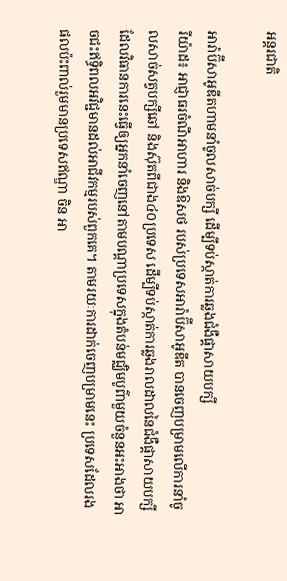អន្តរជាតិ

អារ៉ាប៊ីសាអូឌីតហាមនាំចូលសាច់បក្សី ដើម្បីទប់ស្កាត់ការឆ្លងជំងឺផ្តាសាយបក្សី
រីយ៉ាដ៖ អាជ្ញាធរចំណីអាហារ និងឱសថ របស់ប្រទេសអារ៉ាប៊ីសាអូឌីត បានចេញបម្រាមលើការនាំចូលសាច់សត្វបក្សីឆៅ និងស៊ុតពីជាង៤០ប្រទេស ដើម្បីទប់ស្កាត់ការឆ្លងរាលដាលនៃជំងឺផ្តាសាយបក្សី ដែលវិធានការនេះធ្វើឲ្យអ្នកនាំចេញនៅតាមបណ្តាប្រទេសក្នុងតំបន់មជ្ឈិមបូព៌ាមួយចំនួនអះអាងថា អាចជះឥទ្ធិពលអវិជ្ជមានដល់អាជីវកម្មរបស់ពួកគេ។ តាមរយៈការដាក់ចេញបម្រាមនេះ ប្រទេសដែលរងផលប៉ះពាល់រួមមានប្រទេសឥណ្ឌា ចិន អា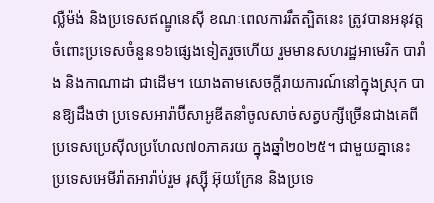ល្លឺម៉ង់ និងប្រទេសឥណ្ឌូនេស៊ី ខណៈពេលការរឹតត្បិតនេះ ត្រូវបានអនុវត្តចំពោះប្រទេសចំនួន១៦ផ្សេងទៀតរួចហើយ រួមមានសហរដ្ឋអាមេរិក បារាំង និងកាណាដា ជាដើម។ យោងតាមសេចក្តីរាយការណ៍នៅក្នុងស្រុក បានឱ្យដឹងថា ប្រទេសអារ៉ាប៊ីសាអូឌីតនាំចូលសាច់សត្វបក្សីច្រើនជាងគេពីប្រទេសប្រេស៊ីលប្រហែល៧០ភាគរយ ក្នុងឆ្នាំ២០២៥។ ជាមួយគ្នានេះ ប្រទេសអេមីរ៉ាតអារ៉ាប់រួម រុស្ស៊ី អ៊ុយក្រែន និងប្រទេ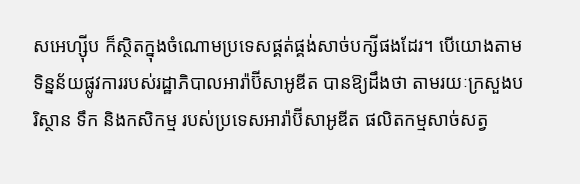សអេហ្ស៊ីប ក៏ស្ថិតក្នុងចំណោមប្រទេសផ្គត់ផ្គង់សាច់បក្សីផងដែរ។ បើយោងតាមទិន្នន័យផ្លូវការរបស់រដ្ឋាភិបាលអារ៉ាប៊ីសាអូឌីត បានឱ្យដឹងថា តាមរយៈក្រសួងបរិស្ថាន ទឹក និងកសិកម្ម របស់ប្រទេសអារ៉ាប៊ីសាអូឌីត ផលិតកម្មសាច់សត្វ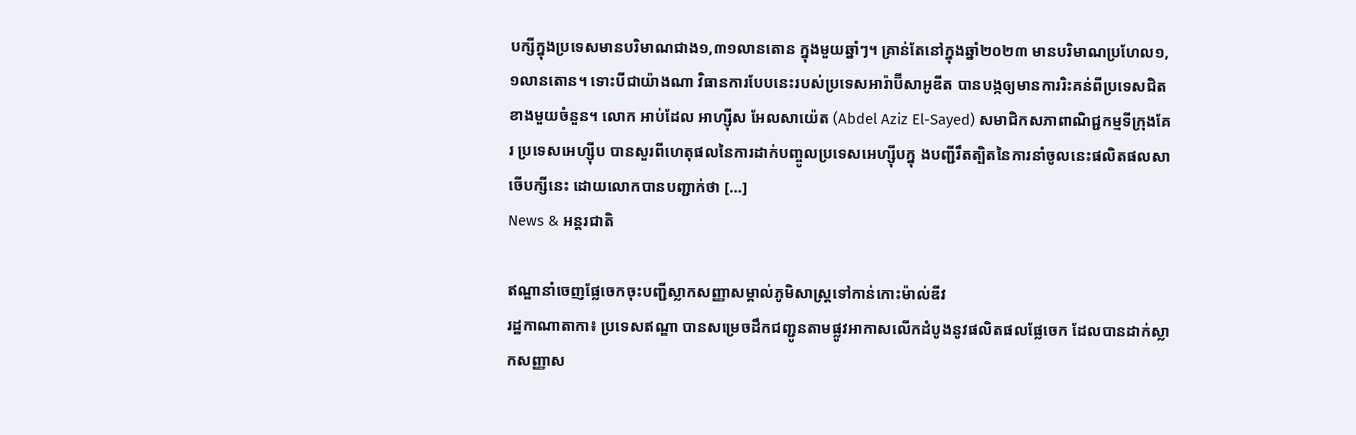បក្សីក្នុងប្រទេសមានបរិមាណជាង១,៣១លានតោន ក្នុងមួយឆ្នាំៗ។ គ្រាន់តែនៅក្នុងឆ្នាំ២០២៣ មានបរិមាណប្រហែល១,១លានតោន។ ទោះបីជាយ៉ាងណា វិធានការបែបនេះរបស់ប្រទេសអារ៉ាប៊ីសាអូឌីត បានបង្កឲ្យមានការរិះគន់ពីប្រទេសជិតខាងមួយចំនួន។ លោក អាប់ដែល អាហ្ស៊ីស អែលសាយ៉េត (Abdel Aziz El-Sayed) សមាជិកសភាពាណិជ្ជកម្មទីក្រុងគែរ ប្រទេសអេហ្ស៊ីប បានសួរពីហេតុផលនៃការដាក់បញ្ចូលប្រទេសអេហ្ស៊ីបក្នុ ងបញ្ជីរឹតត្បិតនៃការនាំចូលនេះផលិតផលសាចើបក្សីនេះ ដោយលោកបានបញ្ជាក់ថា […]
News & អន្តរជាតិ

ឥណ្ឌានាំចេញផ្លែចេកចុះបញ្ជីស្លាកសញ្ញាសម្គាល់ភូមិសាស្ត្រទៅកាន់កោះម៉ាល់ឌីវ
រដ្ឋកាណាតាកា៖ ប្រទេសឥណ្ឌា បានសម្រេចដឹកជញ្ជូនតាមផ្លូវអាកាសលើកដំបូងនូវផលិតផលផ្លែចេក ដែលបានដាក់ស្លាកសញ្ញាស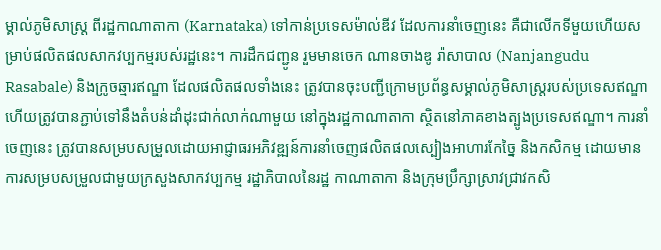ម្គាល់ភូមិសាស្ត្រ ពីរដ្ឋកាណាតាកា (Karnataka) ទៅកាន់ប្រទេសម៉ាល់ឌីវ ដែលការនាំចេញនេះ គឺជាលើកទីមួយហើយសម្រាប់ផលិតផលសាកវប្បកម្មរបស់រដ្ឋនេះ។ ការដឹកជញ្ជូន រួមមានចេក ណានចាងឌូ រ៉ាសាបាល (Nanjangudu Rasabale) និងក្រូចឆ្មារឥណ្ឌា ដែលផលិតផលទាំងនេះ ត្រូវបានចុះបញ្ជីក្រោមប្រព័ន្ធសម្គាល់ភូមិសាស្ត្ររបស់ប្រទេសឥណ្ឌា ហើយត្រូវបានភ្ជាប់ទៅនឹងតំបន់ដាំដុះជាក់លាក់ណាមួយ នៅក្នុងរដ្ឋកាណាតាកា ស្ថិតនៅភាគខាងត្បូងប្រទេសឥណ្ឌា។ ការនាំចេញនេះ ត្រូវបានសម្របសម្រួលដោយអាជ្ញាធរអភិវឌ្ឍន៍ការនាំចេញផលិតផលស្បៀងអាហារកែច្នៃ និងកសិកម្ម ដោយមានការសម្របសម្រួលជាមួយក្រសួងសាកវប្បកម្ម រដ្ឋាភិបាលនៃរដ្ឋ កាណាតាកា និងក្រុមប្រឹក្សាស្រាវជ្រាវកសិ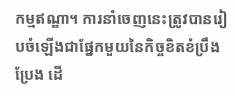កម្មឥណ្ឌា។ ការនាំចេញនេះត្រូវបានរៀបចំឡើងជាផ្នែកមួយនៃកិច្ចខិតខំប្រឹងប្រែង ដើ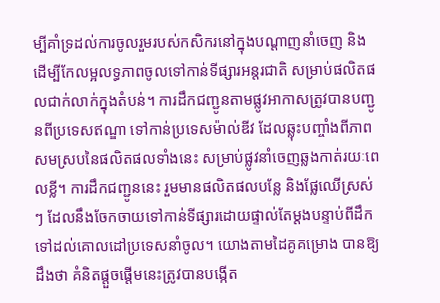ម្បីគាំទ្រដល់ការចូលរួមរបស់កសិករនៅក្នុងបណ្តាញនាំចេញ និងដើម្បីកែលម្អលទ្ធភាពចូលទៅកាន់ទីផ្សារអន្តរជាតិ សម្រាប់ផលិតផលជាក់លាក់ក្នុងតំបន់។ ការដឹកជញ្ជូនតាមផ្លូវអាកាសត្រូវបានបញ្ជូនពីប្រទេសឥណ្ឌា ទៅកាន់ប្រទេសម៉ាល់ឌីវ ដែលឆ្លុះបញ្ចាំងពីភាពសមស្របនៃផលិតផលទាំងនេះ សម្រាប់ផ្លូវនាំចេញឆ្លងកាត់រយៈពេលខ្លី។ ការដឹកជញ្ជូននេះ រួមមានផលិតផលបន្លែ និងផ្លែឈើស្រស់ៗ ដែលនឹងចែកចាយទៅកាន់ទីផ្សារដោយផ្ទាល់តែម្តងបន្ទាប់ពីដឹកទៅដល់គោលដៅប្រទេសនាំចូល។ យោងតាមដៃគូគម្រោង បានឱ្យដឹងថា គំនិតផ្តួចផ្តើមនេះត្រូវបានបង្កើត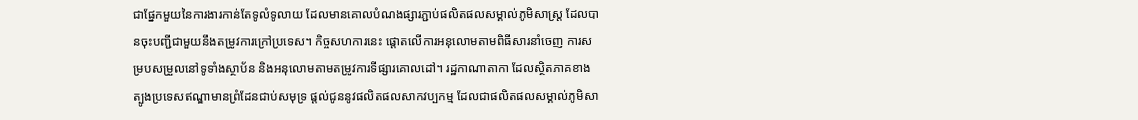ជាផ្នែកមួយនៃការងារកាន់តែទូលំទូលាយ ដែលមានគោលបំណងផ្សារភ្ជាប់ផលិតផលសម្គាល់ភូមិសាស្ត្រ ដែលបានចុះបញ្ជីជាមួយនឹងតម្រូវការក្រៅប្រទេស។ កិច្ចសហការនេះ ផ្តោតលើការអនុលោមតាមពិធីសារនាំចេញ ការសម្របសម្រួលនៅទូទាំងស្ថាប័ន និងអនុលោមតាមតម្រូវការទីផ្សារគោលដៅ។ រដ្ឋកាណាតាកា ដែលស្ថិតភាគខាងត្បូងប្រទេសឥណ្ឌាមានព្រំដែនជាប់សមុទ្រ ផ្តល់ជូននូវផលិតផលសាកវប្បកម្ម ដែលជាផលិតផលសម្គាល់ភូមិសា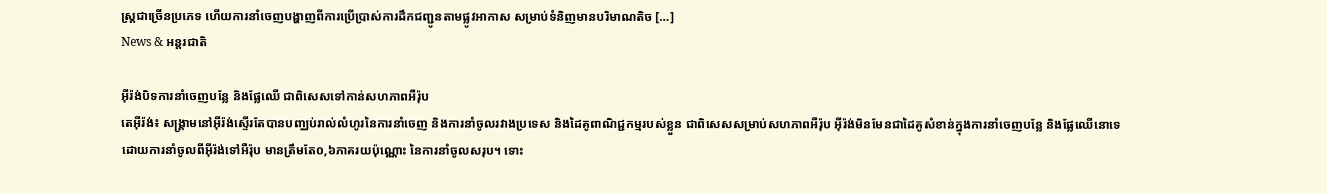ស្ត្រជាច្រើនប្រភេទ ហើយការនាំចេញបង្ហាញពីការប្រើប្រាស់ការដឹកជញ្ជូនតាមផ្លូវអាកាស សម្រាប់ទំនិញមានបរិមាណតិច […]
News & អន្តរជាតិ

អ៊ីរ៉ង់បិទការនាំចេញបន្លែ និងផ្លែឈើ ជាពិសេសទៅកាន់សហភាពអឺរ៉ុប
តេអ៊ីរ៉ង់៖ សង្រ្គាមនៅអ៊ីរ៉ង់ស្ទើរតែបានបញ្ឈប់រាល់លំហូរនៃការនាំចេញ និងការនាំចូលរវាងប្រទេស និងដៃគូពាណិជ្ជកម្មរបស់ខ្លួន ជាពិសេសសម្រាប់សហភាពអឺរ៉ុប អ៊ីរ៉ង់មិនមែនជាដៃគូសំខាន់ក្នុងការនាំចេញបន្លែ និងផ្លែឈើនោទេ ដោយការនាំចូលពីអ៊ីរ៉ង់ទៅអឺរ៉ុប មានត្រឹមតែ០,៦ភាគរយប៉ុណ្ណោះ នៃការនាំចូលសរុប។ ទោះ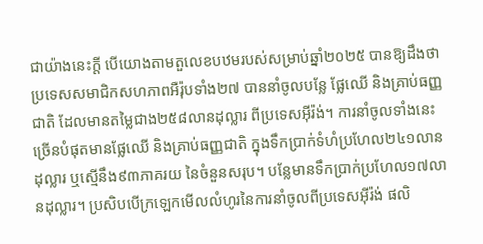ជាយ៉ាងនេះក្តី បើយោងតាមតួលេខបឋមរបស់សម្រាប់ឆ្នាំ២០២៥ បានឱ្យដឹងថា ប្រទេសសមាជិកសហភាពអឺរ៉ុបទាំង២៧ បាននាំចូលបន្លែ ផ្លែឈើ និងគ្រាប់ធញ្ញជាតិ ដែលមានតម្លៃជាង២៥៨លានដុល្លារ ពីប្រទេសអ៊ីរ៉ង់។ ការនាំចូលទាំងនេះ ច្រើនបំផុតមានផ្លែឈើ និងគ្រាប់ធញ្ញជាតិ ក្នុងទឹកប្រាក់ទំហំប្រហែល២៤១លានដុល្លារ ឬស្មើនឹង៩៣ភាគរយ នៃចំនួនសរុប។ បន្លែមានទឹកប្រាក់ប្រហែល១៧លានដុល្លារ។ ប្រសិបបើក្រឡេកមើលលំហូរនៃការនាំចូលពីប្រទេសអ៊ីរ៉ង់ ផលិ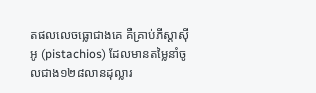តផលលេចធ្លោជាងគេ គឺគ្រាប់ភីស្តាស៊ីអូ (pistachios) ដែលមានតម្លៃនាំចូលជាង១២៨លានដុល្លារ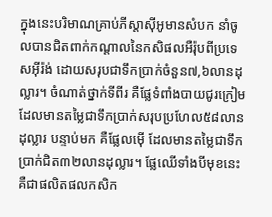ក្នុងនេះបរិមាណគ្រាប់ភីស្តាស៊ីអូមានសំបក នាំចូលបានជិតពាក់កណ្តាលនៃកសិផលអឺរ៉ុបពីប្រទេសអ៊ីរ៉ង់ ដោយសរុបជាទឹកប្រាក់ចំនួន៧,៦លានដុល្លារ។ ចំណាត់ថ្នាក់ទីពីរ គឺផ្លែទំពាំងបាយជូរក្រៀម ដែលមានតម្លៃជាទឹកប្រាក់សរុបប្រហែល៥៨លានដុល្លារ បន្ទាប់មក គឺផ្លែលម៉ើ ដែលមានតម្លៃជាទឹកប្រាក់ជិត៣២លានដុល្លារ។ ផ្លែឈើទាំងបីមុខនេះ គឺជាផលិតផលកសិក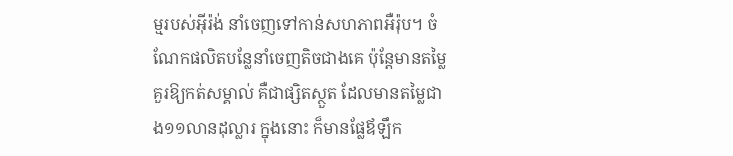ម្មរបស់អ៊ីរ៉ង់ នាំចេញទៅកាន់សហភាពអឺរ៉ុប។ ចំណែកផលិតបន្លែនាំចេញតិចជាងគេ ប៉ុន្តែមានតម្លៃគួរឱ្យកត់សម្គាល់ គឺជាផ្សិតស្ថួត ដែលមានតម្លៃជាង១១លានដុល្លារ ក្នុងនោះ ក៏មានផ្លែឪឡឹក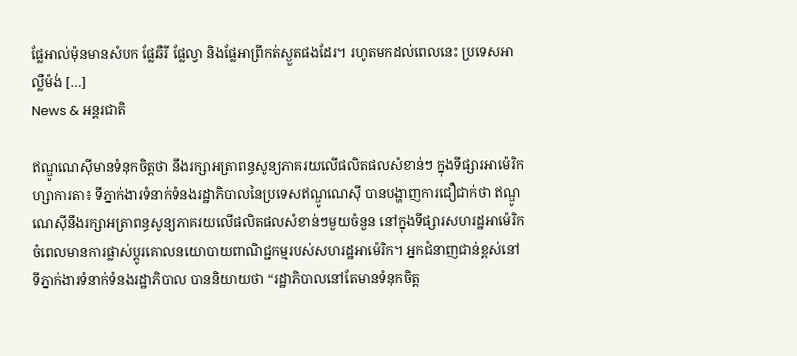ផ្លែអាល់ម៉ុនមានសំបក ផ្លែឆឺរី ផ្លែល្វា និងផ្លែអាព្រីកត់ស្ងួតផងដែរ។ រហូតមកដល់ពេលនេះ ប្រទេសអាល្លឺម៉ង់ […]
News & អន្តរជាតិ

ឥណ្ឌូណេស៊ីមានទំនុកចិត្តថា នឹងរក្សាអត្រាពន្ធសូន្យភាគរយលើផលិតផលសំខាន់ៗ ក្នុងទីផ្សារអាម៉េរិក
ហ្សាការតា៖ ទីភ្នាក់ងារទំនាក់ទំនងរដ្ឋាភិបាលនៃប្រទេសឥណ្ឌូណេស៊ី បានបង្ហាញការជឿជាក់ថា ឥណ្ឌូណេស៊ីនឹងរក្សាអត្រាពន្ធសូន្យភាគរយលើផលិតផលសំខាន់ៗមួយចំនួន នៅក្នុងទីផ្សារសហរដ្ឋអាម៉េរិក ចំពេលមានការផ្លាស់ប្តូរគោលនយោបាយពាណិជ្ជកម្មរបស់សហរដ្ឋអាម៉េរិក។ អ្នកជំនាញជាន់ខ្ពស់នៅទីភ្នាក់ងារទំនាក់ទំនងរដ្ឋាភិបាល បាននិយាយថា “រដ្ឋាភិបាលនៅតែមានទំនុកចិត្ត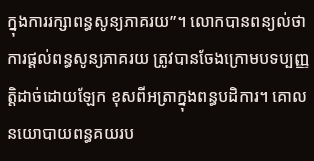ក្នុងការរក្សាពន្ធសូន្យភាគរយ”។ លោកបានពន្យល់ថា ការផ្តល់ពន្ធសូន្យភាគរយ ត្រូវបានចែងក្រោមបទប្បញ្ញត្តិដាច់ដោយឡែក ខុសពីអត្រាក្នុងពន្ធបដិការ។ គោលនយោបាយពន្ធគយរប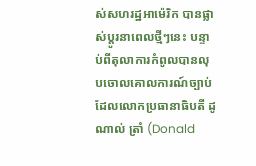ស់សហរដ្ឋអាម៉េរិក បានផ្លាស់ប្តូរនាពេលថ្មីៗនេះ បន្ទាប់ពីតុលាការកំពូលបានលុបចោលគោលការណ៍ច្បាប់ ដែលលោកប្រធានាធិបតី ដូណាល់ ត្រាំ (Donald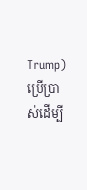Trump) ប្រើប្រាស់ដើម្បី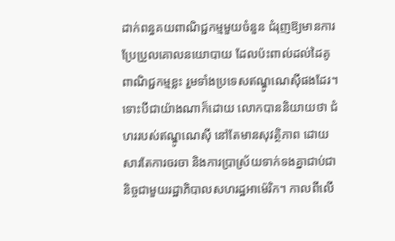ដាក់ពន្ធគយពាណិជ្ជកម្មមួយចំនួន ជំរុញឱ្យមានការប្រែប្រួលគោលនយោបាយ ដែលប៉ះពាល់ដល់ដៃគូពាណិជ្ជកម្មខ្លះ រួមទាំងប្រទេសឥណ្ឌូណេស៊ីផងដែរ។ ទោះបីជាយ៉ាងណាក៏ដោយ លោកបាននិយាយថា ជំហររបស់ឥណ្ឌូណេស៊ី នៅតែមានសុវត្ថិភាព ដោយសារតែការចរចា និងការប្រាស្រ័យទាក់ទងគ្នាជាប់ជានិច្ចជាមួយរដ្ឋាភិបាលសហរដ្ឋអាម៉េរិក។ កាលពីលើ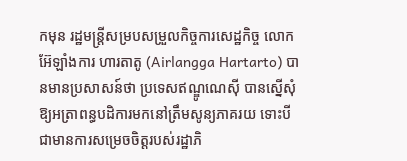កមុន រដ្ឋមន្ត្រីសម្របសម្រួលកិច្ចការសេដ្ឋកិច្ច លោក អ៊ែឡាំងការ ហារតាតូ (Airlangga Hartarto) បានមានប្រសាសន៍ថា ប្រទេសឥណ្ឌូណេស៊ី បានស្នើសុំឱ្យអត្រាពន្ធបដិការមកនៅត្រឹមសូន្យភាគរយ ទោះបីជាមានការសម្រេចចិត្តរបស់រដ្ឋាភិ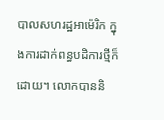បាលសហរដ្ឋអាម៉េរិក ក្នុងការដាក់ពន្ធបដិការថ្មីក៏ដោយ។ លោកបាននិ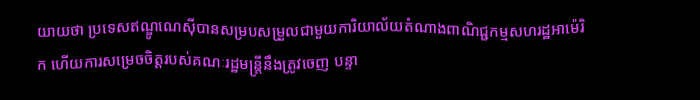យាយថា ប្រទេសឥណ្ឌូណេស៊ីបានសម្របសម្រួលជាមួយការិយាល័យតំណាងពាណិជ្ជកម្មសហរដ្ឋអាម៉េរិក ហើយការសម្រេចចិត្តរបស់គណៈរដ្ឋមន្ត្រីនឹងត្រូវចេញ បន្ទា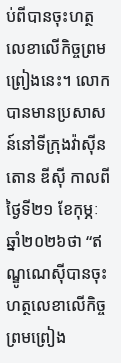ប់ពីបានចុះហត្ថលេខាលើកិច្ចព្រមព្រៀងនេះ។ លោកបានមានប្រសាសន៍នៅទីក្រុងវ៉ាស៊ីនតោន ឌីស៊ី កាលពីថ្ងៃទី២១ ខែកុម្ភៈ ឆ្នាំ២០២៦ថា “ឥណ្ឌូណេស៊ីបានចុះហត្ថលេខាលើកិច្ចព្រមព្រៀង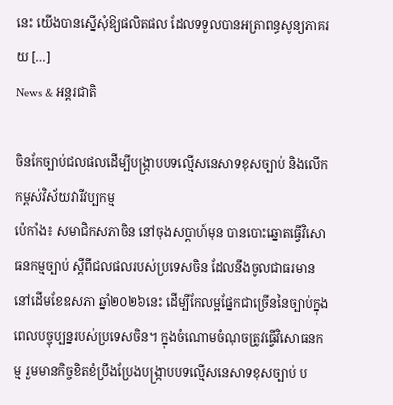នេះ យើងបានស្នើសុំឱ្យផលិតផល ដែលទទួលបានអត្រាពន្ធសូន្យភាគរយ […]
News & អន្តរជាតិ

ចិនកែច្បាប់ជលផលដើម្បីបង្ក្រាបបទល្មើសនេសាទខុសច្បាប់ និងលើកកម្ពស់វិស័យវារីវប្បកម្ម
ប៉េកាំង៖ សមាជិកសភាចិន នៅចុងសប្តាហ៍មុន បានបោះឆ្នោតធ្វើវិសោធនកម្មច្បាប់ ស្តីពីជលផលរបស់ប្រទេសចិន ដែលនឹងចូលជាធរមាននៅដើមខែឧសភា ឆ្នាំ២០២៦នេះ ដើម្បីកែលម្អផ្នែកជាច្រើននៃច្បាប់ក្នុងពេលបច្ចុប្បន្នរបស់ប្រទេសចិន។ ក្នុងចំណោមចំណុចត្រូវធ្វើវិសោធនកម្ម រួមមានកិច្ចខិតខំប្រឹងប្រែងបង្ក្រាបបទល្មើសនេសាទខុសច្បាប់ ប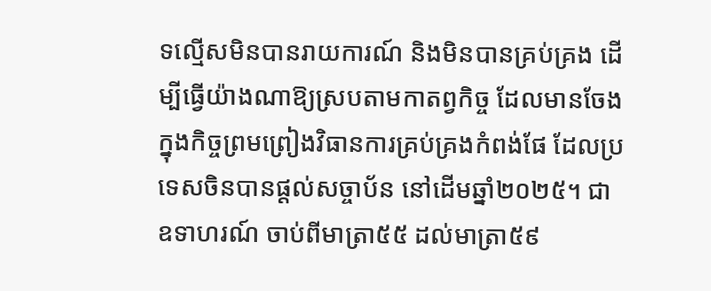ទល្មើសមិនបានរាយការណ៍ និងមិនបានគ្រប់គ្រង ដើម្បីធ្វើយ៉ាងណាឱ្យស្របតាមកាតព្វកិច្ច ដែលមានចែងក្នុងកិច្ចព្រមព្រៀងវិធានការគ្រប់គ្រងកំពង់ផែ ដែលប្រទេសចិនបានផ្តល់សច្ចាប័ន នៅដើមឆ្នាំ២០២៥។ ជាឧទាហរណ៍ ចាប់ពីមាត្រា៥៥ ដល់មាត្រា៥៩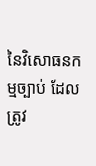នៃវិសោធនកម្មច្បាប់ ដែលត្រូវ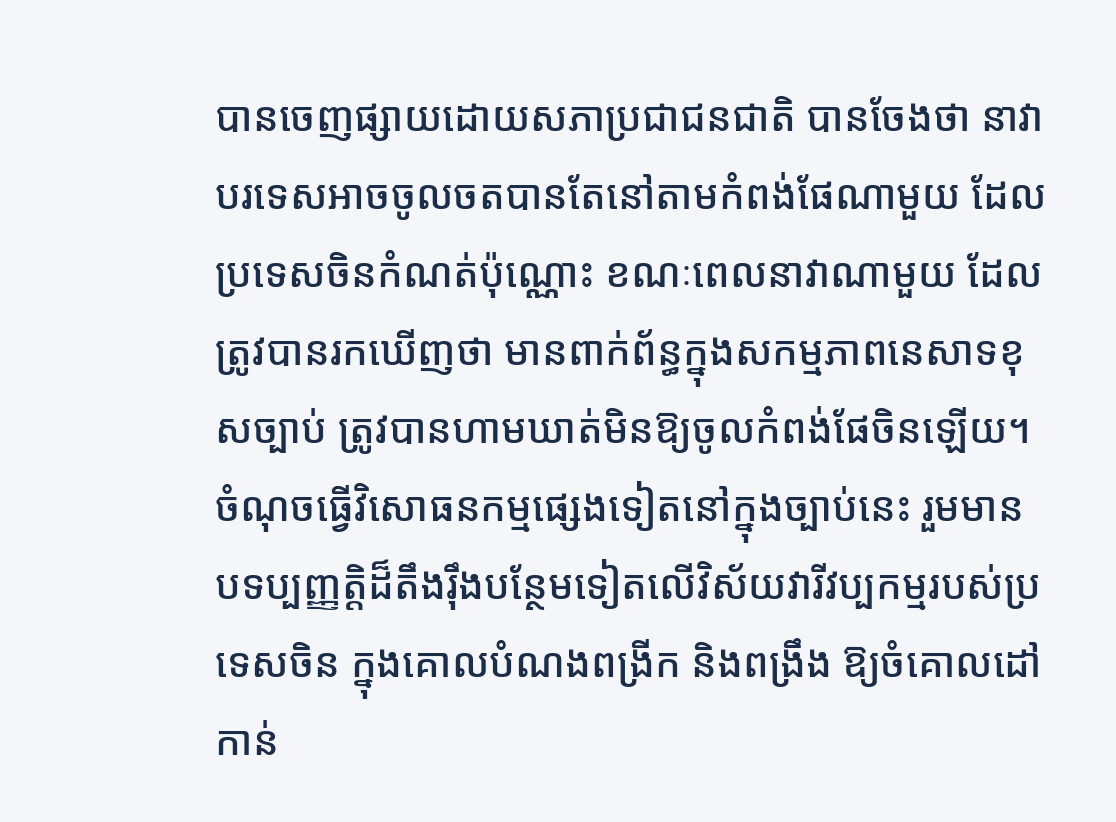បានចេញផ្សាយដោយសភាប្រជាជនជាតិ បានចែងថា នាវាបរទេសអាចចូលចតបានតែនៅតាមកំពង់ផែណាមួយ ដែលប្រទេសចិនកំណត់ប៉ុណ្ណោះ ខណៈពេលនាវាណាមួយ ដែលត្រូវបានរកឃើញថា មានពាក់ព័ន្ធក្នុងសកម្មភាពនេសាទខុសច្បាប់ ត្រូវបានហាមឃាត់មិនឱ្យចូលកំពង់ផែចិនឡើយ។ ចំណុចធ្វើវិសោធនកម្មផ្សេងទៀតនៅក្នុងច្បាប់នេះ រួមមានបទប្បញ្ញត្តិដ៏តឹងរ៉ឹងបន្ថែមទៀតលើវិស័យវារីវប្បកម្មរបស់ប្រទេសចិន ក្នុងគោលបំណងពង្រីក និងពង្រឹង ឱ្យចំគោលដៅកាន់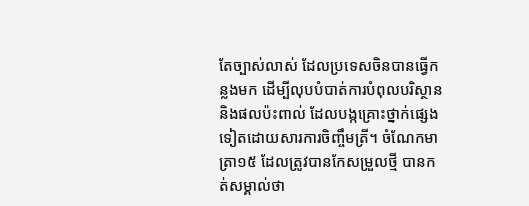តែច្បាស់លាស់ ដែលប្រទេសចិនបានធ្វើកន្លងមក ដើម្បីលុបបំបាត់ការបំពុលបរិស្ថាន និងផលប៉ះពាល់ ដែលបង្កគ្រោះថ្នាក់ផ្សេងទៀតដោយសារការចិញ្ចឹមត្រី។ ចំណែកមាត្រា១៥ ដែលត្រូវបានកែសម្រួលថ្មី បានកត់សម្គាល់ថា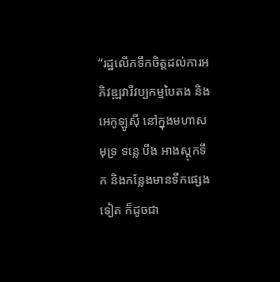“រដ្ឋលើកទឹកចិត្តដល់ការអភិវឌ្ឍវារីវប្បកម្មបៃតង និងអេកូឡូស៊ី នៅក្នុងមហាសមុទ្រ ទន្លេ បឹង អាងស្តុកទឹក និងកន្លែងមានទឹកផ្សេងទៀត ក៏ដូចជា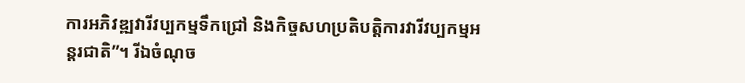ការអភិវឌ្ឍវារីវប្បកម្មទឹកជ្រៅ និងកិច្ចសហប្រតិបត្តិការវារីវប្បកម្មអន្តរជាតិ”។ រីឯចំណុច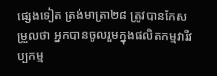ផ្សេងទៀត ត្រង់មាត្រា២៨ ត្រូវបានកែសម្រួលថា អ្នកបានចូលរួមក្នុងផលិតកម្មវារីវប្បកម្ម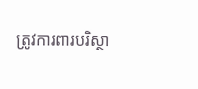ត្រូវការពារបរិស្ថា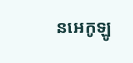នអេកូឡូ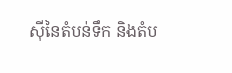ស៊ីនៃតំបន់ទឹក និងតំប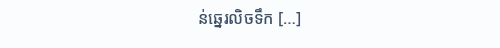ន់ឆ្នេរលិចទឹក […]